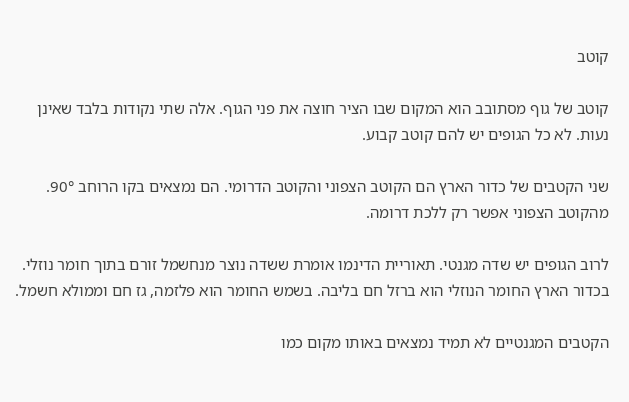קוטב

קוטב של גוף מסתובב הוא המקום שבו הציר חוצה את פני הגוף. אלה שתי נקודות בלבד שאינן נעות. לא כל הגופים יש להם קוטב קבוע.

שני הקטבים של כדור הארץ הם הקוטב הצפוני והקוטב הדרומי. הם נמצאים בקו הרוחב 90°. מהקוטב הצפוני אפשר רק ללכת דרומה.

לרוב הגופים יש שדה מגנטי. תאוריית הדינמו אומרת ששדה נוצר מנחשמל זורם בתוך חומר נוזלי. בכדור הארץ החומר הנוזלי הוא ברזל חם בליבה. בשמש החומר הוא פלזמה, גז חם וממולא חשמל.

הקטבים המגנטיים לא תמיד נמצאים באותו מקום כמו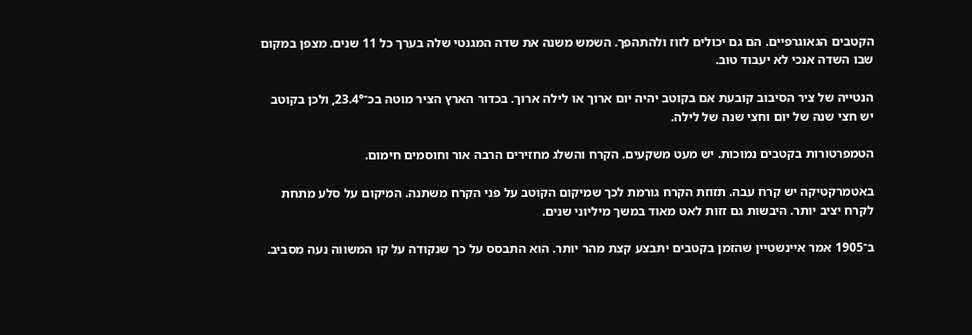הקטבים הגאוגרפיים. הם גם יכולים לזוז ולהתהפך. השמש משנה את שדה המגנטי שלה בערך כל 11 שנים. מצפן במקום שבו השדה אנכי לא יעבוד טוב.

הנטייה של ציר הסיבוב קובעת אם בקוטב יהיה יום ארוך או לילה ארוך. בכדור הארץ הציר מוטה בכ־23.4°, ולכן בקוטב יש חצי שנה של יום וחצי שנה של לילה.

הטמפרטורות בקטבים נמוכות. יש מעט משקעים. הקרח והשלג מחזירים הרבה אור וחוסמים חימום.

באטמרקטיקה יש קרח עבה. תזוזת הקרח גורמת לכך שמיקום הקוטב על פני הקרח משתנה. המיקום על סלע מתחת לקרח יציב יותר. היבשות גם זזות לאט מאוד במשך מיליוני שנים.

ב־1905 אמר איינשטיין שהזמן בקטבים יתבצע קצת מהר יותר. הוא התבסס על כך שנקודה על קו המשווה נעה מסביב.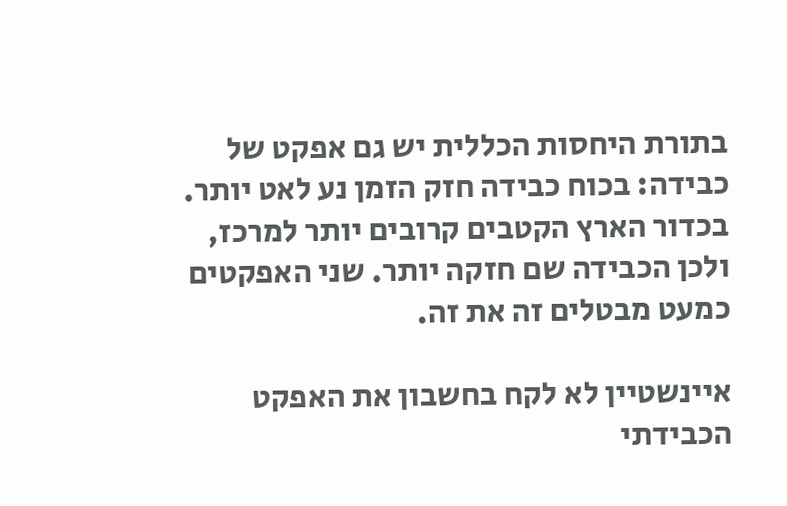בתורת היחסות הכללית יש גם אפקט של כבידה: בכוח כבידה חזק הזמן נע לאט יותר. בכדור הארץ הקטבים קרובים יותר למרכז, ולכן הכבידה שם חזקה יותר. שני האפקטים כמעט מבטלים זה את זה.

איינשטיין לא לקח בחשבון את האפקט הכבידתי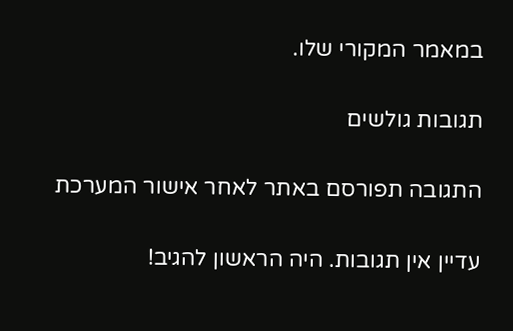במאמר המקורי שלו.

תגובות גולשים

התגובה תפורסם באתר לאחר אישור המערכת

עדיין אין תגובות. היה הראשון להגיב!